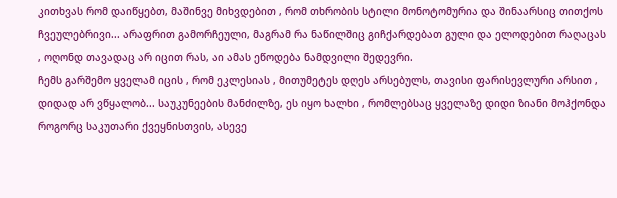კითხვას რომ დაიწყებთ, მაშინვე მიხვდებით , რომ თხრობის სტილი მონოტომურია და შინაარსიც თითქოს ჩვეულებრივი... არაფრით გამორჩეული, მაგრამ რა ნაწილშიც გიჩქარდებათ გული და ელოდებით რაღაცას , ოღონდ თავადაც არ იცით რას, აი ამას ეწოდება ნამდვილი შედევრი.
ჩემს გარშემო ყველამ იცის , რომ ეკლესიას , მითუმეტეს დღეს არსებულს, თავისი ფარისევლური არსით , დიდად არ ვწყალობ... საუკუნეების მანძილზე, ეს იყო ხალხი , რომლებსაც ყველაზე დიდი ზიანი მოჰქონდა როგორც საკუთარი ქვეყნისთვის, ასევე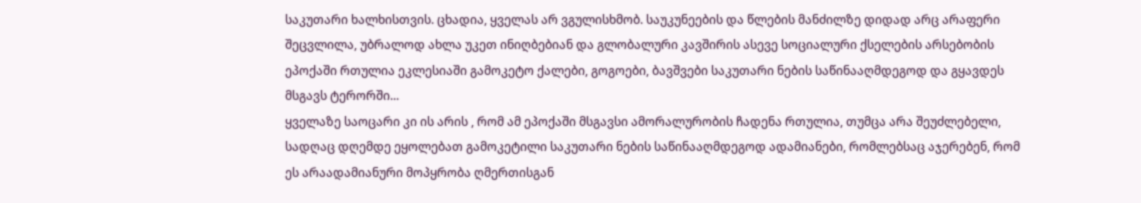საკუთარი ხალხისთვის. ცხადია, ყველას არ ვგულისხმობ. საუკუნეების და წლების მანძილზე დიდად არც არაფერი შეცვლილა, უბრალოდ ახლა უკეთ ინიღბებიან და გლობალური კავშირის ასევე სოციალური ქსელების არსებობის ეპოქაში რთულია ეკლესიაში გამოკეტო ქალები, გოგოები, ბავშვები საკუთარი ნების საწინააღმდეგოდ და გყავდეს მსგავს ტერორში...
ყველაზე საოცარი კი ის არის , რომ ამ ეპოქაში მსგავსი ამორალურობის ჩადენა რთულია, თუმცა არა შეუძლებელი, სადღაც დღემდე ეყოლებათ გამოკეტილი საკუთარი ნების საწინააღმდეგოდ ადამიანები, რომლებსაც აჯერებენ, რომ ეს არაადამიანური მოპყრობა ღმერთისგან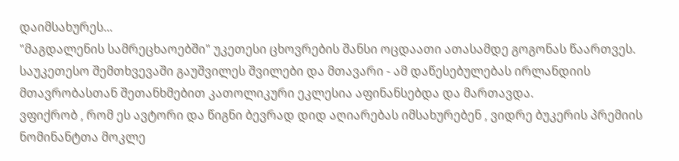დაიმსახურეს...
"მაგდალენის სამრეცხაოებში" უკეთესი ცხოვრების შანსი ოცდაათი ათასამდე გოგონას წაართვეს. საუკეთესო შემთხვევაში გაუშვილეს შვილები და მთავარი - ამ დაწესებულებას ირლანდიის მთავრობასთან შეთანხმებით კათოლიკური ეკლესია აფინანსებდა და მართავდა.
ვფიქრობ , რომ ეს ავტორი და წიგნი ბევრად დიდ აღიარებას იმსახურებენ , ვიდრე ბუკერის პრემიის ნომინანტთა მოკლე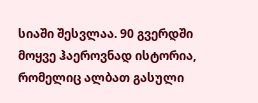სიაში შესვლაა. 90 გვერდში მოყვე ჰაეროვნად ისტორია, რომელიც ალბათ გასული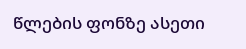წლების ფონზე ასეთი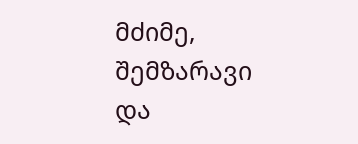მძიმე, შემზარავი და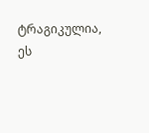ტრაგიკულია, ეს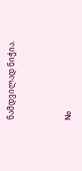ნამდვილად ნიჭია.



No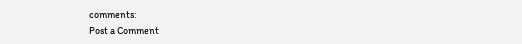comments:
Post a Comment